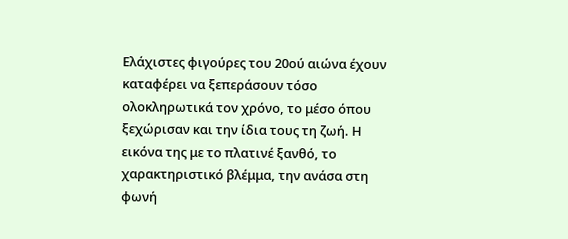Ελάχιστες φιγούρες του 20ού αιώνα έχουν καταφέρει να ξεπεράσουν τόσο ολοκληρωτικά τον χρόνο, το μέσο όπου ξεχώρισαν και την ίδια τους τη ζωή. Η εικόνα της με το πλατινέ ξανθό, το χαρακτηριστικό βλέμμα, την ανάσα στη φωνή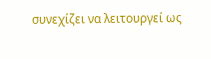συνεχίζει να λειτουργεί ως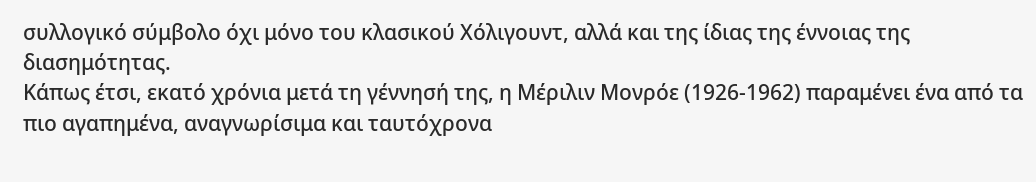συλλογικό σύμβολο όχι μόνο του κλασικού Χόλιγουντ, αλλά και της ίδιας της έννοιας της διασημότητας.
Κάπως έτσι, εκατό χρόνια μετά τη γέννησή της, η Μέριλιν Μονρόε (1926-1962) παραμένει ένα από τα πιο αγαπημένα, αναγνωρίσιμα και ταυτόχρονα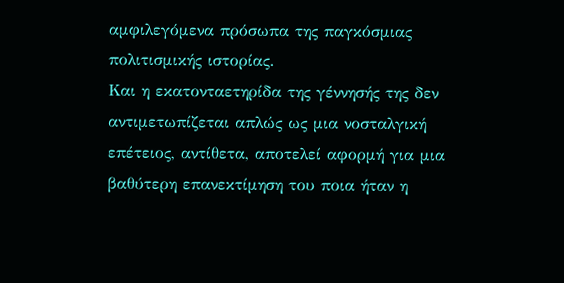αμφιλεγόμενα πρόσωπα της παγκόσμιας πολιτισμικής ιστορίας.
Και η εκατονταετηρίδα της γέννησής της δεν αντιμετωπίζεται απλώς ως μια νοσταλγική επέτειος, αντίθετα, αποτελεί αφορμή για μια βαθύτερη επανεκτίμηση του ποια ήταν η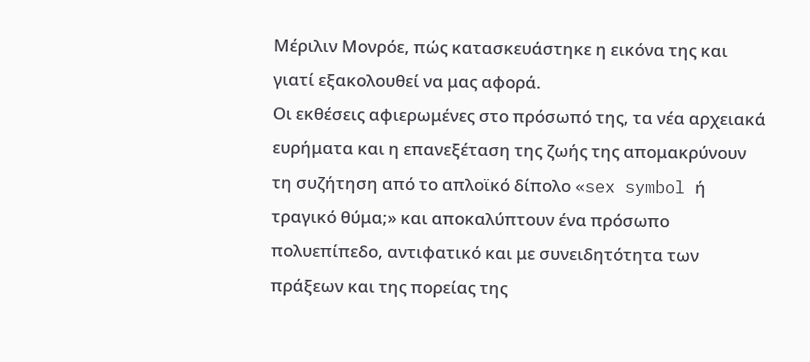Μέριλιν Μονρόε, πώς κατασκευάστηκε η εικόνα της και γιατί εξακολουθεί να μας αφορά.
Οι εκθέσεις αφιερωμένες στο πρόσωπό της, τα νέα αρχειακά ευρήματα και η επανεξέταση της ζωής της απομακρύνουν τη συζήτηση από το απλοϊκό δίπολο «sex symbol ή τραγικό θύμα;» και αποκαλύπτουν ένα πρόσωπο πολυεπίπεδο, αντιφατικό και με συνειδητότητα των πράξεων και της πορείας της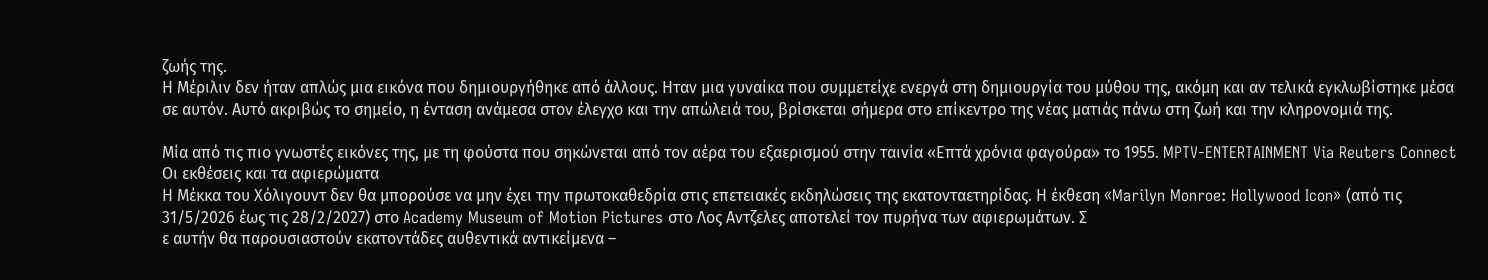ζωής της.
Η Μέριλιν δεν ήταν απλώς μια εικόνα που δημιουργήθηκε από άλλους. Ηταν μια γυναίκα που συμμετείχε ενεργά στη δημιουργία του μύθου της, ακόμη και αν τελικά εγκλωβίστηκε μέσα σε αυτόν. Αυτό ακριβώς το σημείο, η ένταση ανάμεσα στον έλεγχο και την απώλειά του, βρίσκεται σήμερα στο επίκεντρο της νέας ματιάς πάνω στη ζωή και την κληρονομιά της.

Μία από τις πιο γνωστές εικόνες της, με τη φούστα που σηκώνεται από τον αέρα του εξαερισμού στην ταινία «Επτά χρόνια φαγούρα» το 1955. MPTV-ENTERTAINMENT Via Reuters Connect
Οι εκθέσεις και τα αφιερώματα
Η Μέκκα του Χόλιγουντ δεν θα μπορούσε να μην έχει την πρωτοκαθεδρία στις επετειακές εκδηλώσεις της εκατονταετηρίδας. Η έκθεση «Marilyn Monroe: Hollywood Icon» (από τις 31/5/2026 έως τις 28/2/2027) στο Academy Museum of Motion Pictures στο Λος Αντζελες αποτελεί τον πυρήνα των αφιερωμάτων. Σ
ε αυτήν θα παρουσιαστούν εκατοντάδες αυθεντικά αντικείμενα –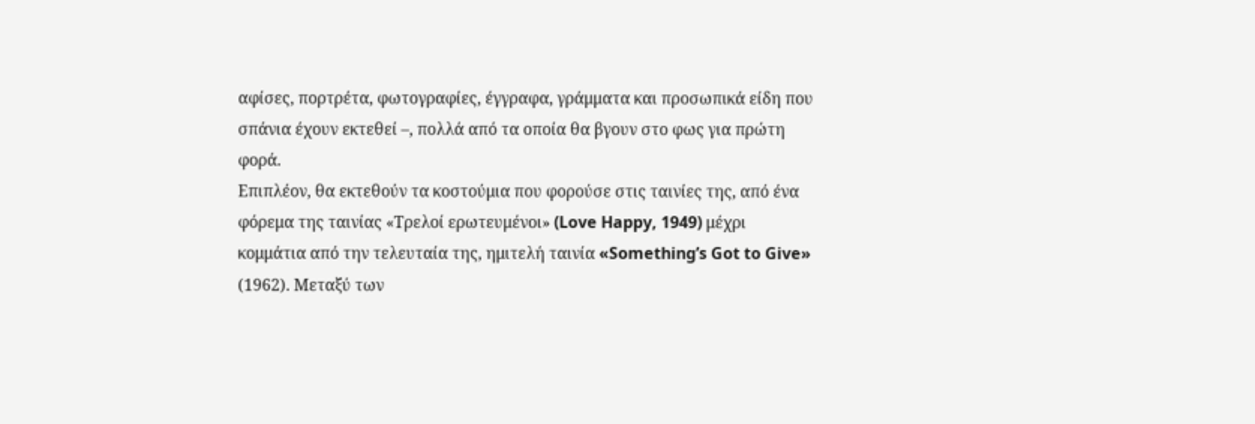αφίσες, πορτρέτα, φωτογραφίες, έγγραφα, γράμματα και προσωπικά είδη που σπάνια έχουν εκτεθεί –, πολλά από τα οποία θα βγουν στο φως για πρώτη φορά.
Επιπλέον, θα εκτεθούν τα κοστούμια που φορούσε στις ταινίες της, από ένα φόρεμα της ταινίας «Τρελοί ερωτευμένοι» (Love Happy, 1949) μέχρι κομμάτια από την τελευταία της, ημιτελή ταινία «Something’s Got to Give» (1962). Μεταξύ των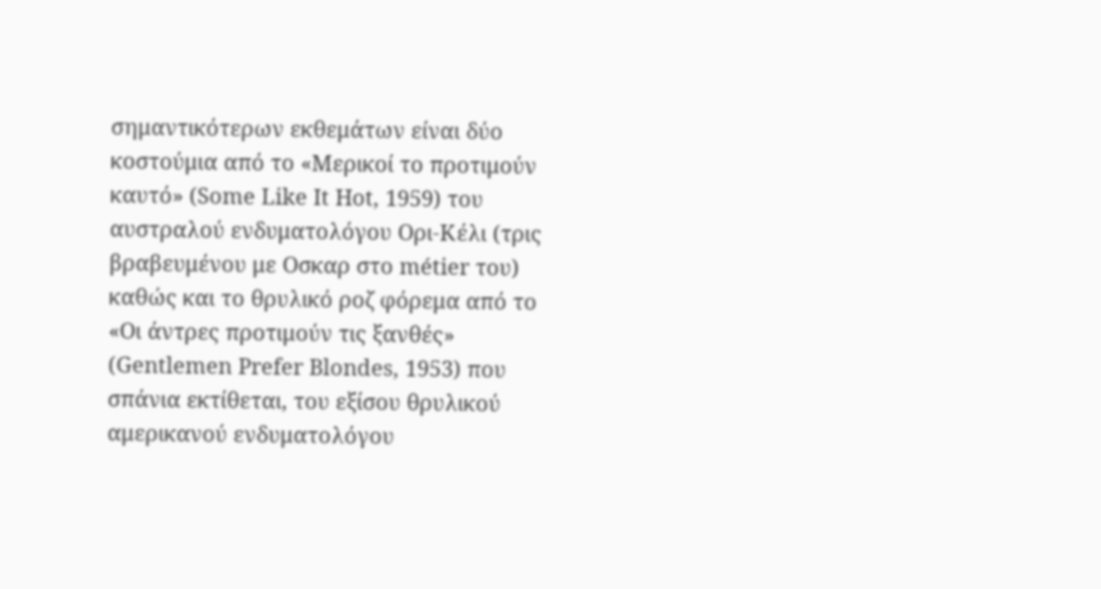σημαντικότερων εκθεμάτων είναι δύο κοστούμια από το «Μερικοί το προτιμούν καυτό» (Some Like It Hot, 1959) του αυστραλού ενδυματολόγου Ορι-Κέλι (τρις βραβευμένου με Οσκαρ στο métier του) καθώς και το θρυλικό ροζ φόρεμα από το «Οι άντρες προτιμούν τις ξανθές» (Gentlemen Prefer Blondes, 1953) που σπάνια εκτίθεται, του εξίσου θρυλικού αμερικανού ενδυματολόγου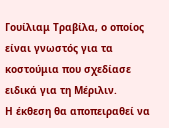Γουίλιαμ Τραβίλα, ο οποίος είναι γνωστός για τα κοστούμια που σχεδίασε ειδικά για τη Μέριλιν.
Η έκθεση θα αποπειραθεί να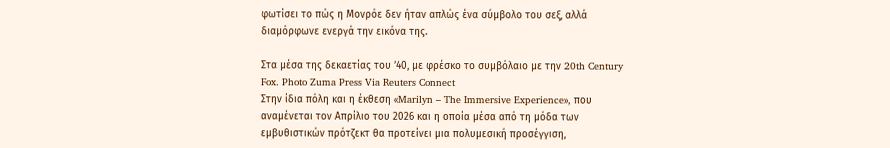φωτίσει το πώς η Μονρόε δεν ήταν απλώς ένα σύμβολο του σεξ, αλλά διαμόρφωνε ενεργά την εικόνα της.

Στα μέσα της δεκαετίας του ’40, με φρέσκο το συμβόλαιο με την 20th Century Fox. Photo Zuma Press Via Reuters Connect
Στην ίδια πόλη και η έκθεση «Marilyn – The Immersive Experience», που αναμένεται τον Απρίλιο του 2026 και η οποία μέσα από τη μόδα των εμβυθιστικών πρότζεκτ θα προτείνει μια πολυμεσική προσέγγιση,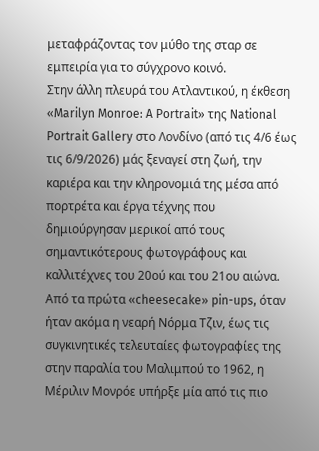μεταφράζοντας τον μύθο της σταρ σε εμπειρία για το σύγχρονο κοινό.
Στην άλλη πλευρά του Ατλαντικού, η έκθεση «Marilyn Monroe: A Portrait» της National Portrait Gallery στο Λονδίνο (από τις 4/6 έως τις 6/9/2026) μάς ξεναγεί στη ζωή, την καριέρα και την κληρονομιά της μέσα από πορτρέτα και έργα τέχνης που δημιούργησαν μερικοί από τους σημαντικότερους φωτογράφους και καλλιτέχνες του 20ού και του 21ου αιώνα.
Από τα πρώτα «cheesecake» pin-ups, όταν ήταν ακόμα η νεαρή Νόρμα Τζιν, έως τις συγκινητικές τελευταίες φωτογραφίες της στην παραλία του Μαλιμπού το 1962, η Μέριλιν Μονρόε υπήρξε μία από τις πιο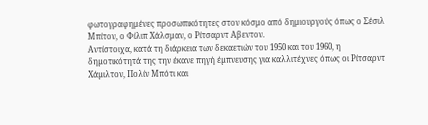φωτογραφημένες προσωπικότητες στον κόσμο από δημιουργούς όπως ο Σέσιλ Μπίτον, ο Φίλιπ Χάλσμαν, ο Ρίτσαρντ Αβεντον.
Αντίστοιχα, κατά τη διάρκεια των δεκαετιών του 1950 και του 1960, η δηµοτικότητά της την έκανε πηγή έµπνευσης για καλλιτέχνες όπως οι Ρίτσαρντ Χάµιλτον, Πολίν Μπότι και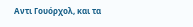Αντι Γουόρχολ, και τα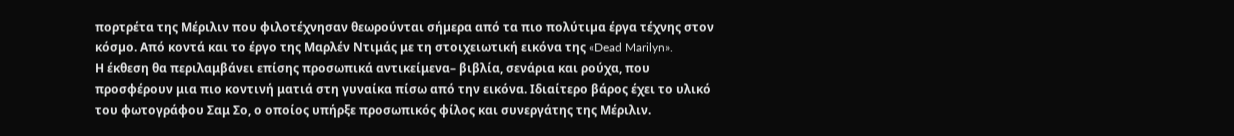πορτρέτα της Μέριλιν που φιλοτέχνησαν θεωρούνται σήµερα από τα πιο πολύτιµα έργα τέχνης στον κόσµο. Από κοντά και το έργο της Μαρλέν Ντιμάς με τη στοιχειωτική εικόνα της «Dead Marilyn».
Η έκθεση θα περιλαμβάνει επίσης προσωπικά αντικείμενα– βιβλία, σενάρια και ρούχα, που προσφέρουν μια πιο κοντινή ματιά στη γυναίκα πίσω από την εικόνα. Ιδιαίτερο βάρος έχει το υλικό του φωτογράφου Σαμ Σo, ο οποίος υπήρξε προσωπικός φίλος και συνεργάτης της Μέριλιν.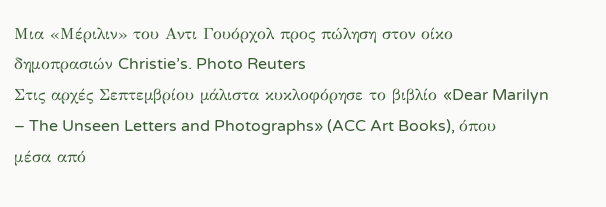Μια «Μέριλιν» του Αντι Γουόρχολ προς πώληση στον οίκο δημοπρασιών Christie’s. Photo Reuters
Στις αρχές Σεπτεµβρίου µάλιστα κυκλοφόρησε το βιβλίο «Dear Marilyn – The Unseen Letters and Photographs» (ACC Art Books), όπου μέσα από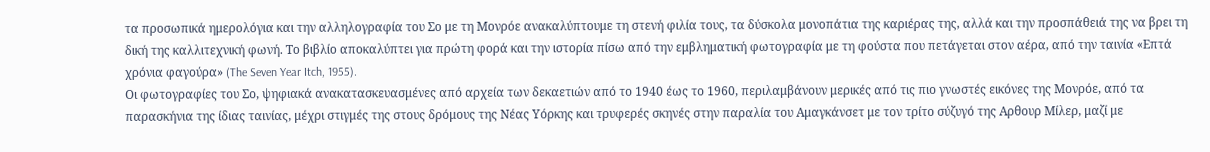τα προσωπικά ημερολόγια και την αλληλογραφία του Σο με τη Μονρόε ανακαλύπτουμε τη στενή φιλία τους, τα δύσκολα μονοπάτια της καριέρας της, αλλά και την προσπάθειά της να βρει τη δική της καλλιτεχνική φωνή. Το βιβλίο αποκαλύπτει για πρώτη φορά και την ιστορία πίσω από την εμβληματική φωτογραφία με τη φούστα που πετάγεται στον αέρα, από την ταινία «Επτά χρόνια φαγούρα» (The Seven Year Itch, 1955).
Οι φωτογραφίες του Σο, ψηφιακά ανακατασκευασμένες από αρχεία των δεκαετιών από το 1940 έως το 1960, περιλαμβάνουν μερικές από τις πιο γνωστές εικόνες της Μονρόε, από τα παρασκήνια της ίδιας ταινίας, μέχρι στιγμές της στους δρόμους της Νέας Υόρκης και τρυφερές σκηνές στην παραλία του Αμαγκάνσετ με τον τρίτο σύζυγό της Αρθουρ Μίλερ, μαζί με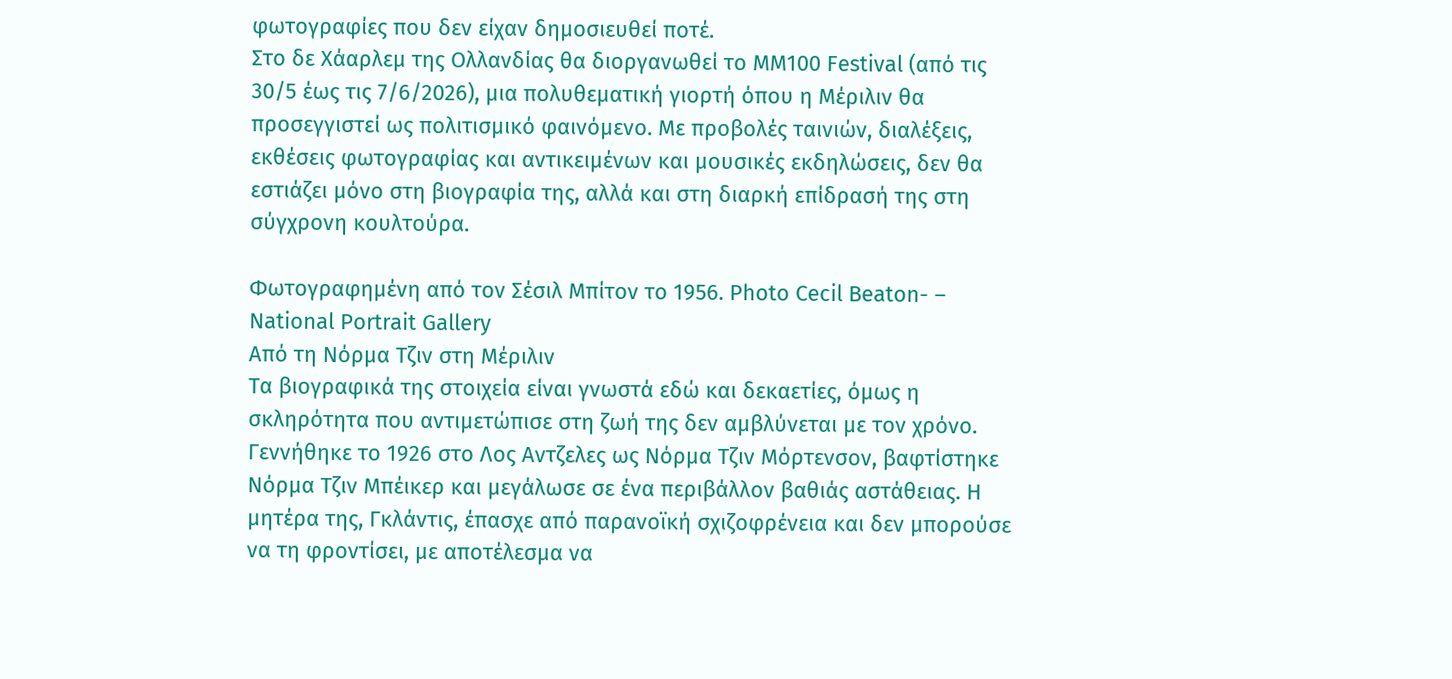φωτογραφίες που δεν είχαν δημοσιευθεί ποτέ.
Στο δε Χάαρλεμ της Ολλανδίας θα διοργανωθεί το MM100 Festival (από τις 30/5 έως τις 7/6/2026), μια πολυθεματική γιορτή όπου η Μέριλιν θα προσεγγιστεί ως πολιτισμικό φαινόμενο. Με προβολές ταινιών, διαλέξεις, εκθέσεις φωτογραφίας και αντικειμένων και μουσικές εκδηλώσεις, δεν θα εστιάζει μόνο στη βιογραφία της, αλλά και στη διαρκή επίδρασή της στη σύγχρονη κουλτούρα.

Φωτογραφημένη από τον Σέσιλ Μπίτον το 1956. Photo Cecil Beaton- – National Portrait Gallery
Από τη Νόρμα Τζιν στη Μέριλιν
Τα βιογραφικά της στοιχεία είναι γνωστά εδώ και δεκαετίες, όμως η σκληρότητα που αντιμετώπισε στη ζωή της δεν αμβλύνεται με τον χρόνο. Γεννήθηκε το 1926 στο Λος Αντζελες ως Νόρμα Τζιν Μόρτενσον, βαφτίστηκε Νόρμα Τζιν Μπέικερ και μεγάλωσε σε ένα περιβάλλον βαθιάς αστάθειας. Η μητέρα της, Γκλάντις, έπασχε από παρανοϊκή σχιζοφρένεια και δεν μπορούσε να τη φροντίσει, με αποτέλεσμα να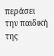περάσει την παιδική της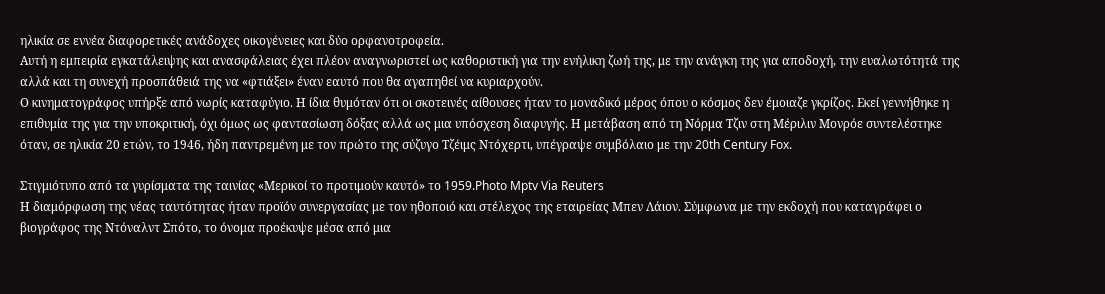ηλικία σε εννέα διαφορετικές ανάδοχες οικογένειες και δύο ορφανοτροφεία.
Αυτή η εμπειρία εγκατάλειψης και ανασφάλειας έχει πλέον αναγνωριστεί ως καθοριστική για την ενήλικη ζωή της, με την ανάγκη της για αποδοχή, την ευαλωτότητά της αλλά και τη συνεχή προσπάθειά της να «φτιάξει» έναν εαυτό που θα αγαπηθεί να κυριαρχούν.
Ο κινηματογράφος υπήρξε από νωρίς καταφύγιο. Η ίδια θυμόταν ότι οι σκοτεινές αίθουσες ήταν το μοναδικό μέρος όπου ο κόσμος δεν έμοιαζε γκρίζος. Εκεί γεννήθηκε η επιθυμία της για την υποκριτική, όχι όμως ως φαντασίωση δόξας αλλά ως μια υπόσχεση διαφυγής. Η μετάβαση από τη Νόρμα Τζιν στη Μέριλιν Μονρόε συντελέστηκε όταν, σε ηλικία 20 ετών, το 1946, ήδη παντρεμένη με τον πρώτο της σύζυγο Τζέιμς Ντόχερτι, υπέγραψε συμβόλαιο με την 20th Century Fox.

Στιγμιότυπο από τα γυρίσματα της ταινίας «Μερικοί το προτιμούν καυτό» το 1959.Photo Mptv Via Reuters
Η διαμόρφωση της νέας ταυτότητας ήταν προϊόν συνεργασίας με τον ηθοποιό και στέλεχος της εταιρείας Μπεν Λάιον. Σύμφωνα με την εκδοχή που καταγράφει ο βιογράφος της Ντόναλντ Σπότο, το όνομα προέκυψε μέσα από μια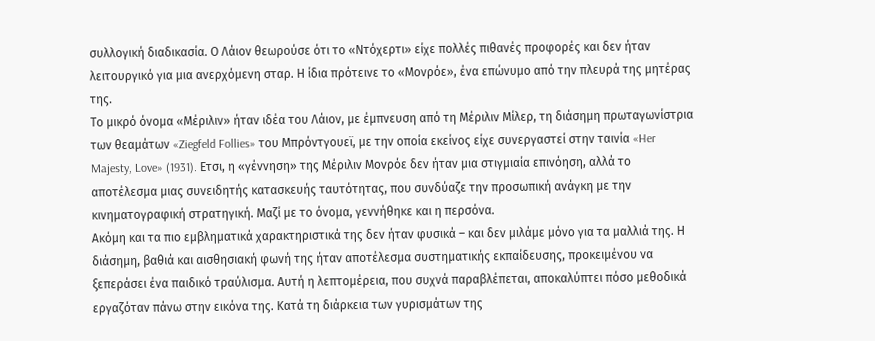συλλογική διαδικασία. Ο Λάιον θεωρούσε ότι το «Ντόχερτι» είχε πολλές πιθανές προφορές και δεν ήταν λειτουργικό για μια ανερχόμενη σταρ. Η ίδια πρότεινε το «Μονρόε», ένα επώνυμο από την πλευρά της μητέρας της.
Το μικρό όνομα «Μέριλιν» ήταν ιδέα του Λάιον, με έμπνευση από τη Μέριλιν Μίλερ, τη διάσημη πρωταγωνίστρια των θεαμάτων «Ziegfeld Follies» του Μπρόντγουεϊ, με την οποία εκείνος είχε συνεργαστεί στην ταινία «Her Majesty, Love» (1931). Ετσι, η «γέννηση» της Μέριλιν Μονρόε δεν ήταν μια στιγμιαία επινόηση, αλλά το αποτέλεσμα μιας συνειδητής κατασκευής ταυτότητας, που συνδύαζε την προσωπική ανάγκη με την κινηματογραφική στρατηγική. Μαζί με το όνομα, γεννήθηκε και η περσόνα.
Ακόμη και τα πιο εμβληματικά χαρακτηριστικά της δεν ήταν φυσικά – και δεν μιλάμε μόνο για τα μαλλιά της. Η διάσημη, βαθιά και αισθησιακή φωνή της ήταν αποτέλεσμα συστηματικής εκπαίδευσης, προκειμένου να ξεπεράσει ένα παιδικό τραύλισμα. Αυτή η λεπτομέρεια, που συχνά παραβλέπεται, αποκαλύπτει πόσο μεθοδικά εργαζόταν πάνω στην εικόνα της. Κατά τη διάρκεια των γυρισμάτων της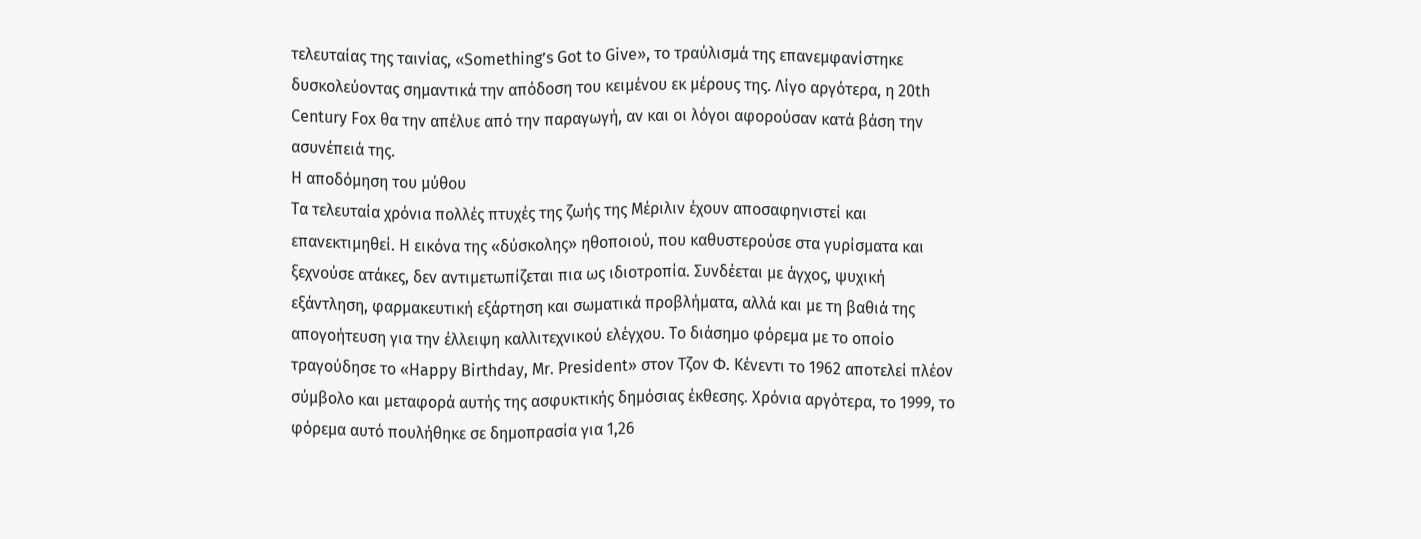τελευταίας της ταινίας, «Something’s Got to Give», το τραύλισμά της επανεμφανίστηκε δυσκολεύοντας σημαντικά την απόδοση του κειμένου εκ μέρους της. Λίγο αργότερα, η 20th Century Fox θα την απέλυε από την παραγωγή, αν και οι λόγοι αφορούσαν κατά βάση την ασυνέπειά της.
H αποδόμηση του μύθου
Τα τελευταία χρόνια πολλές πτυχές της ζωής της Μέριλιν έχουν αποσαφηνιστεί και επανεκτιμηθεί. Η εικόνα της «δύσκολης» ηθοποιού, που καθυστερούσε στα γυρίσματα και ξεχνούσε ατάκες, δεν αντιμετωπίζεται πια ως ιδιοτροπία. Συνδέεται με άγχος, ψυχική εξάντληση, φαρµακευτική εξάρτηση και σωµατικά προβλήµατα, αλλά και με τη βαθιά της απογοήτευση για την έλλειψη καλλιτεχνικού ελέγχου. Το διάσημο φόρεμα με το οποίο τραγούδησε το «Happy Birthday, Mr. President» στον Τζον Φ. Κένεντι το 1962 αποτελεί πλέον σύμβολο και μεταφορά αυτής της ασφυκτικής δημόσιας έκθεσης. Χρόνια αργότερα, το 1999, το φόρεμα αυτό πουλήθηκε σε δημοπρασία για 1,26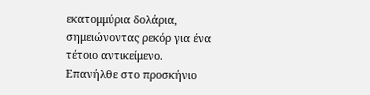εκατομμύρια δολάρια, σημειώνοντας ρεκόρ για ένα τέτοιο αντικείμενο.
Επανήλθε στο προσκήνιο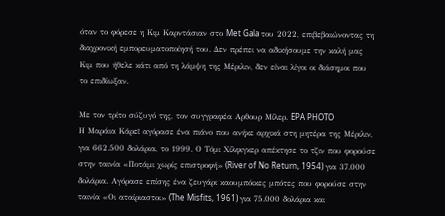όταν το φόρεσε η Κιμ Καρντάσιαν στο Met Gala του 2022, επιβεβαιώνοντας τη διαχρονική εμπορευματοποίησή του. Δεν πρέπει να αδικήσουμε την καλή μας Κιμ που ήθελε κάτι από τη λάμψη της Μέριλιν, δεν είναι λίγοι οι διάσημοι που το επιδίωξαν.

Με τον τρίτο σύζυγό της, τον συγγραφέα Αρθουρ Μίλερ. EPA PHOTO
Η Μαράια Κάρεϊ αγόρασε ένα πιάνο που ανήκε αρχικά στη μητέρα της Μέριλιν, για 662.500 δολάρια, το 1999. Ο Τόμι Χίλφιγκερ απέκτησε το τζιν που φορούσε στην ταινία «Ποτάμι χωρίς επιστροφή» (River of No Return, 1954) για 37.000 δολάρια. Αγόρασε επίσης ένα ζευγάρι καουμπόικες μπότες που φορούσε στην ταινία «Οι αταίριαστοι» (The Misfits, 1961) για 75.000 δολάρια και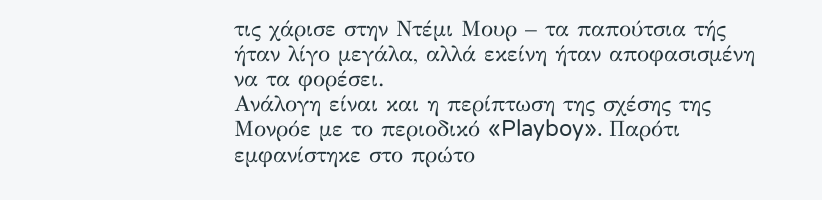τις χάρισε στην Ντέμι Μουρ – τα παπούτσια τής ήταν λίγο μεγάλα, αλλά εκείνη ήταν αποφασισμένη να τα φορέσει.
Ανάλογη είναι και η περίπτωση της σχέσης της Μονρόε με το περιοδικό «Playboy». Παρότι εμφανίστηκε στο πρώτο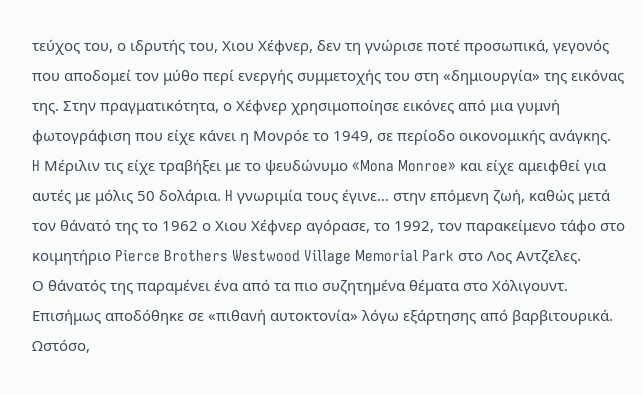τεύχος του, ο ιδρυτής του, Χιου Χέφνερ, δεν τη γνώρισε ποτέ προσωπικά, γεγονός που αποδομεί τον μύθο περί ενεργής συμμετοχής του στη «δημιουργία» της εικόνας της. Στην πραγματικότητα, ο Χέφνερ χρησιμοποίησε εικόνες από μια γυμνή φωτογράφιση που είχε κάνει η Μονρόε το 1949, σε περίοδο οικονομικής ανάγκης.
H Μέριλιν τις είχε τραβήξει με το ψευδώνυμο «Mona Monroe» και είχε αμειφθεί για αυτές με μόλις 50 δολάρια. H γνωριμία τους έγινε… στην επόμενη ζωή, καθώς μετά τον θάνατό της το 1962 ο Χιου Χέφνερ αγόρασε, το 1992, τον παρακείμενο τάφο στο κοιμητήριο Pierce Brothers Westwood Village Memorial Park στο Λος Αντζελες.
Ο θάνατός της παραµένει ένα από τα πιο συζητηµένα θέµατα στο Χόλιγουντ. Επισήμως αποδόθηκε σε «πιθανή αυτοκτονία» λόγω εξάρτησης από βαρβιτουρικά. Ωστόσο,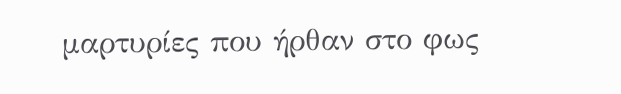μαρτυρίες που ήρθαν στο φως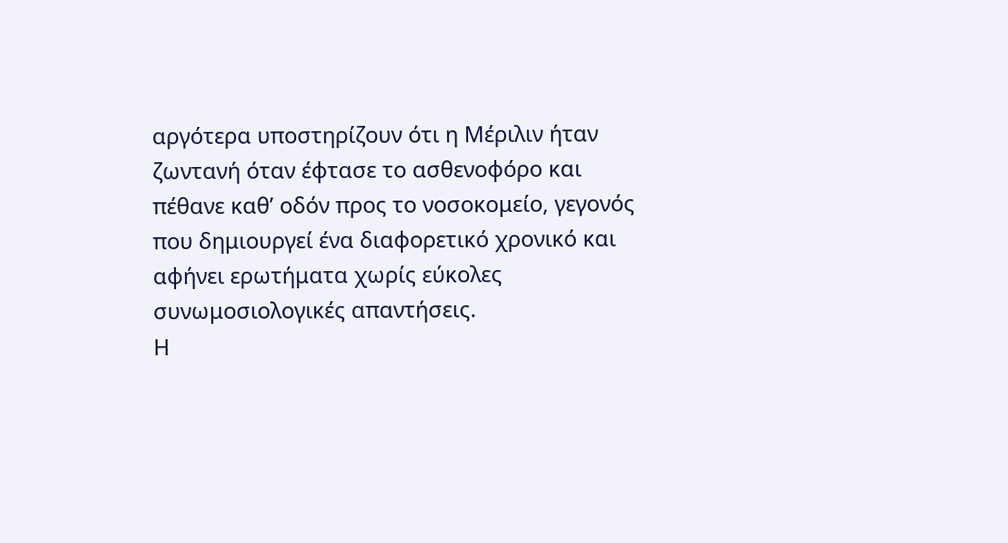αργότερα υποστηρίζουν ότι η Μέριλιν ήταν ζωντανή όταν έφτασε το ασθενοφόρο και πέθανε καθ’ οδόν προς το νοσοκομείο, γεγονός που δημιουργεί ένα διαφορετικό χρονικό και αφήνει ερωτήματα χωρίς εύκολες συνωμοσιολογικές απαντήσεις.
Η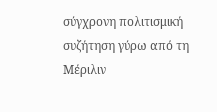σύγχρονη πολιτισμική συζήτηση γύρω από τη Μέριλιν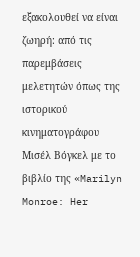εξακολουθεί να είναι ζωηρή: από τις παρεμβάσεις μελετητών όπως της ιστορικού κινηματογράφου Μισέλ Βόγκελ με το βιβλίο της «Marilyn Monroe: Her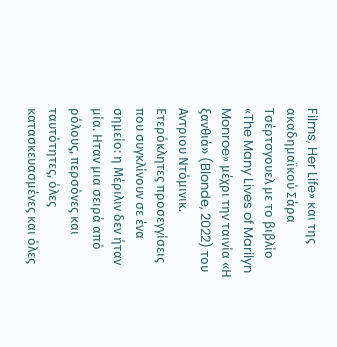Films, Her Life» και της ακαδημαϊκού Σάρα Τσέρτσγουελ με το βιβλίο «The Many Lives of Marilyn Monroe» μέχρι την ταινία «Η ξανθιά» (Blonde, 2022) του Αντριου Ντόμινικ. Ετερόκλητες προσεγγίσεις που συγκλίνουν σε ένα σημείο: η Μέριλιν δεν ήταν μία. Ηταν μια σειρά από ρόλους, περσόνες και ταυτότητες, όλες κατασκευασμένες και όλες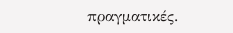πραγματικές.